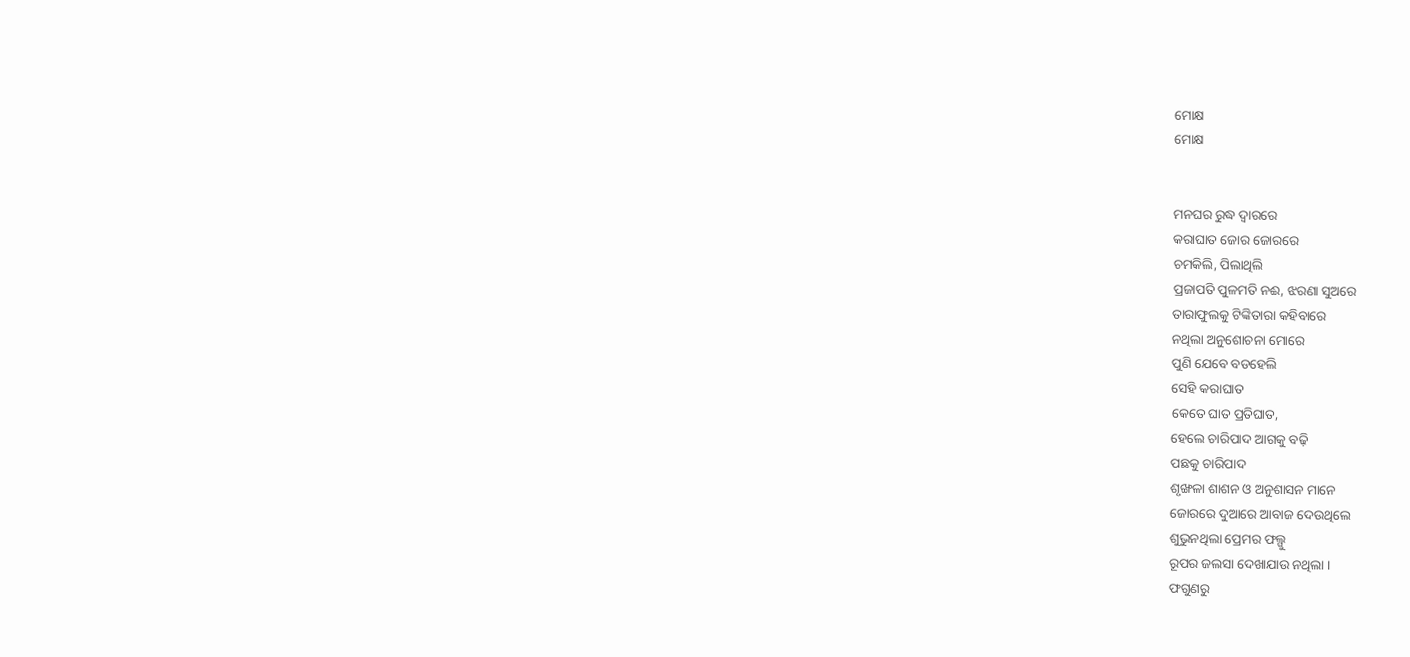ମୋକ୍ଷ
ମୋକ୍ଷ


ମନଘର ରୁଦ୍ଧ ଦ୍ୱାରରେ
କରାଘାତ ଜୋର ଜୋରରେ
ଚମକିଲି, ପିଲାଥିଲି
ପ୍ରଜାପତି ପୁଳମତି ନଈ, ଝରଣା ସୁଅରେ
ତାରାଫୁଲକୁ ଟିଙ୍କିତାରା କହିବାରେ
ନଥିଲା ଅନୁଶୋଚନା ମୋରେ
ପୁଣି ଯେବେ ବଡହେଲି
ସେହି କରାଘାତ
କେତେ ଘାତ ପ୍ରତିଘାତ,
ହେଲେ ଚାରିପାଦ ଆଗକୁ ବଢ଼ି
ପଛକୁ ଚାରିପାଦ
ଶୃଙ୍ଖଳା ଶାଶନ ଓ ଅନୁଶାସନ ମାନେ
ଜୋରରେ ଦୁଆରେ ଆବାଜ ଦେଉଥିଲେ
ଶୁଭୁନଥିଲା ପ୍ରେମର ଫଲ୍ଗୁ
ରୂପର ଜଲସା ଦେଖାଯାଉ ନଥିଲା ।
ଫଗୁଣରୁ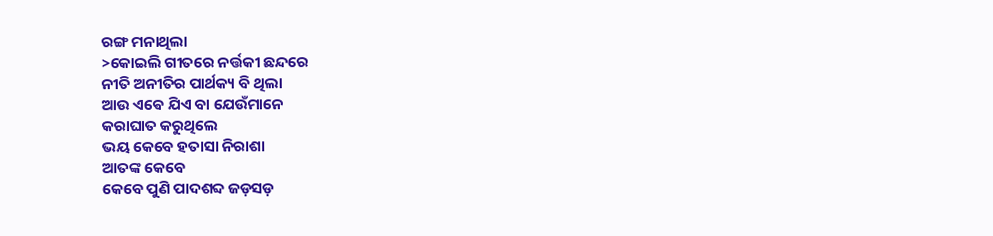ରଙ୍ଗ ମନାଥିଲା
>କୋଇଲି ଗୀତରେ ନର୍ତ୍ତକୀ ଛନ୍ଦରେ
ନୀତି ଅନୀତିର ପାର୍ଥକ୍ୟ ବି ଥିଲା
ଆଉ ଏଵେ ଯିଏ ବା ଯେଉଁମାନେ
କରାଘାତ କରୁଥିଲେ
ଭୟ କେବେ ହତାସା ନିରାଶା
ଆତଙ୍କ କେବେ
କେବେ ପୁଣି ପାଦଶବ୍ଦ ଜଡ଼ସଡ଼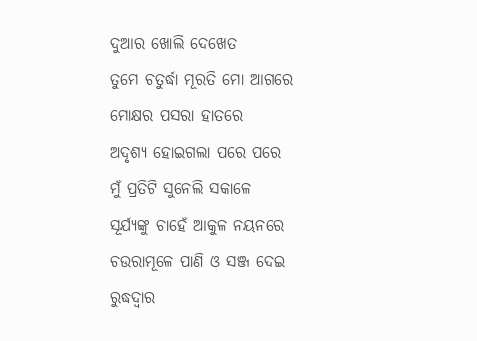ଦୁଆର ଖୋଲି ଦେଖେତ
ତୁମେ ଚତୁର୍ଦ୍ଧା ମୂରତି ମୋ ଆଗରେ
ମୋକ୍ଷର ପସରା ହାତରେ
ଅଦୃଶ୍ୟ ହୋଇଗଲା ପରେ ପରେ
ମୁଁ ପ୍ରତିଟି ସୁନେଲି ସକାଳେ
ସୂର୍ଯ୍ୟଙ୍କୁ ଚାହେଁ ଆକୁଳ ନୟନରେ
ଚଉରାମୂଳେ ପାଣି ଓ ସଞ୍ଜ ଦେଇ
ରୁଦ୍ଧଦ୍ୱାର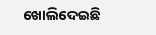ଖୋଲିଦେଇଛି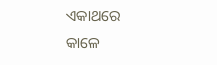ଏକାଥରେ
କାଳେ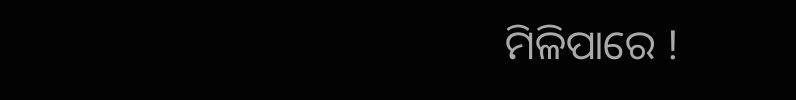ମିଳିପାରେ !